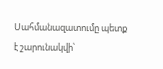Սահմանազատումը պետք է շարունակվի՝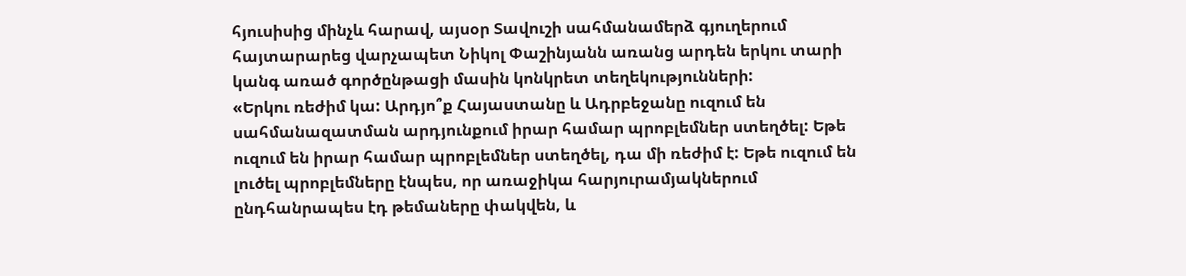հյուսիսից մինչև հարավ, այսօր Տավուշի սահմանամերձ գյուղերում հայտարարեց վարչապետ Նիկոլ Փաշինյանն առանց արդեն երկու տարի կանգ առած գործընթացի մասին կոնկրետ տեղեկությունների:
«Երկու ռեժիմ կա: Արդյո՞ք Հայաստանը և Ադրբեջանը ուզում են սահմանազատման արդյունքում իրար համար պրոբլեմներ ստեղծել: Եթե ուզում են իրար համար պրոբլեմներ ստեղծել, դա մի ռեժիմ է: Եթե ուզում են լուծել պրոբլեմները էնպես, որ առաջիկա հարյուրամյակներում ընդհանրապես էդ թեմաները փակվեն, և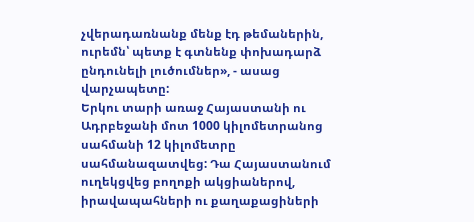չվերադառնանք մենք էդ թեմաներին, ուրեմն՝ պետք է գտնենք փոխադարձ ընդունելի լուծումներ», - ասաց վարչապետը:
Երկու տարի առաջ Հայաստանի ու Ադրբեջանի մոտ 1000 կիլոմետրանոց սահմանի 12 կիլոմետրը սահմանազատվեց: Դա Հայաստանում ուղեկցվեց բողոքի ակցիաներով, իրավապահների ու քաղաքացիների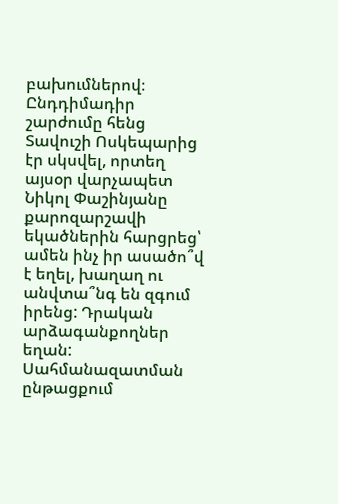բախումներով։
Ընդդիմադիր շարժումը հենց Տավուշի Ոսկեպարից էր սկսվել, որտեղ այսօր վարչապետ Նիկոլ Փաշինյանը քարոզարշավի եկածներին հարցրեց՝ ամեն ինչ իր ասածո՞վ է եղել, խաղաղ ու անվտա՞նգ են զգում իրենց: Դրական արձագանքողներ եղան:
Սահմանազատման ընթացքում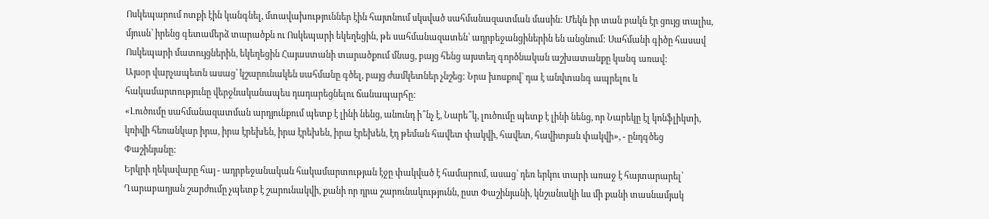Ոսկեպարում ոտքի էին կանգնել, մտավախություններ էին հայտնում սկսված սահմանազատման մասին: Մեկն իր տան բակն էր ցույց տալիս, մյուսն՝ իրենց գետամերձ տարածքն ու Ոսկեպարի եկեղեցին, թե սահմանազատեն՝ ադրբեջանցիներին են անցնում: Սահմանի գիծը հասավ Ոսկեպարի մատույցներին, եկեղեցին Հայաստանի տարածքում մնաց, բայց հենց այստեղ գործնական աշխատանքը կանգ առավ:
Այսօր վարչապետն ասաց՝ կշարունակեն սահմանը գծել, բայց ժամկետներ չնշեց: Նրա խոսքով՝ դա է անվտանգ ապրելու և հակամարտությունը վերջնականապես դադարեցնելու ճանապարհը:
«Լուծումը սահմանազատման արդյունքում պետք է լինի նենց, անունդ ի՞նչ է, Նարե՞կ, լուծումը պետք է լինի նենց, որ Նարեկը էլ կոնֆլիկտի, կռիվի հեռանկար իրա, իրա էրեխեն, իրա էրեխեն, իրա էրեխեն, էդ թեման հավետ փակվի, հավետ, հավիտյան փակվի», - ընդգծեց Փաշինյանը:
Երկրի ղեկավարը հայ - ադրբեջանական հակամարտության էջը փակված է համարում, ասաց՝ դեռ երկու տարի առաջ է հայտարարել՝ Ղարաբաղյան շարժումը չպետք է շարունակվի, քանի որ դրա շարունակությունն, ըստ Փաշինյանի, կնշանակի ևս մի քանի տասնամյակ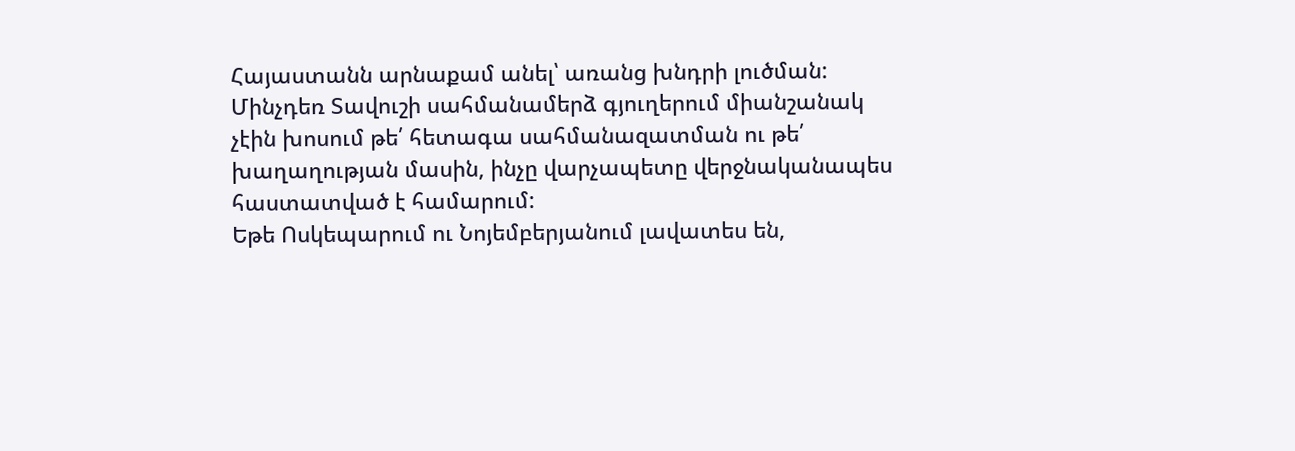Հայաստանն արնաքամ անել՝ առանց խնդրի լուծման:
Մինչդեռ Տավուշի սահմանամերձ գյուղերում միանշանակ չէին խոսում թե՛ հետագա սահմանազատման ու թե՛ խաղաղության մասին, ինչը վարչապետը վերջնականապես հաստատված է համարում:
Եթե Ոսկեպարում ու Նոյեմբերյանում լավատես են,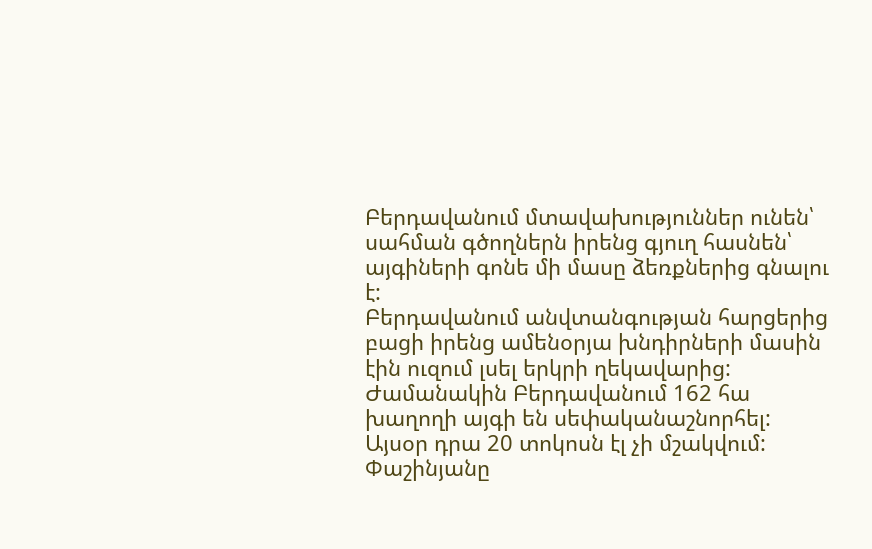Բերդավանում մտավախություններ ունեն՝ սահման գծողներն իրենց գյուղ հասնեն՝ այգիների գոնե մի մասը ձեռքներից գնալու է:
Բերդավանում անվտանգության հարցերից բացի իրենց ամենօրյա խնդիրների մասին էին ուզում լսել երկրի ղեկավարից: Ժամանակին Բերդավանում 162 հա խաղողի այգի են սեփականաշնորհել: Այսօր դրա 20 տոկոսն էլ չի մշակվում:
Փաշինյանը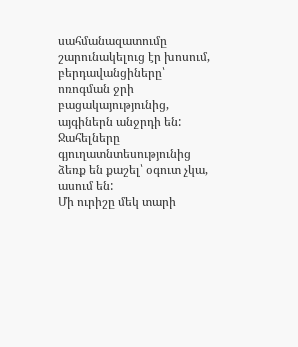սահմանազատումը շարունակելուց էր խոսում, բերդավանցիները՝ ոռոգման ջրի բացակայությունից, այգիներն անջրդի են: Ջահելները գյուղատնտեսությունից ձեռք են քաշել՝ օգուտ չկա, ասում են:
Մի ուրիշը մեկ տարի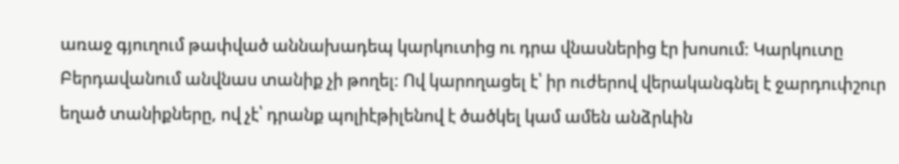առաջ գյուղում թափված աննախադեպ կարկուտից ու դրա վնասներից էր խոսում: Կարկուտը Բերդավանում անվնաս տանիք չի թողել: Ով կարողացել է՝ իր ուժերով վերականգնել է ջարդուփշուր եղած տանիքները, ով չէ՝ դրանք պոլիէթիլենով է ծածկել կամ ամեն անձրևին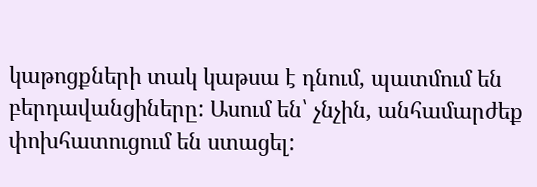կաթոցքների տակ կաթսա է դնում, պատմում են բերդավանցիները: Ասում են՝ չնչին, անհամարժեք փոխհատուցում են ստացել: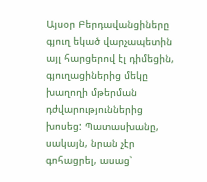Այսօր Բերդավանցիները գյուղ եկած վարչապետին այլ հարցերով էլ դիմեցին, գյուղացիներից մեկը խաղողի մթերման դժվարություններից խոսեց: Պատասխանը, սակայն, նրան չէր գոհացրել, ասաց՝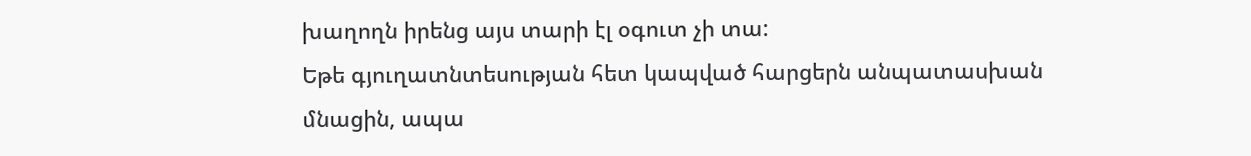խաղողն իրենց այս տարի էլ օգուտ չի տա:
Եթե գյուղատնտեսության հետ կապված հարցերն անպատասխան մնացին, ապա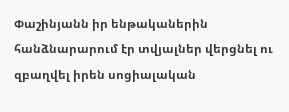Փաշինյանն իր ենթականերին հանձնարարում էր տվյալներ վերցնել ու զբաղվել իրեն սոցիալական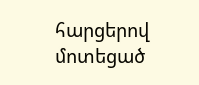հարցերով մոտեցած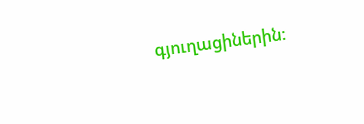գյուղացիներին: